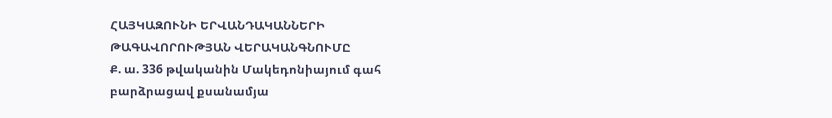ՀԱՅԿԱԶՈՒՆԻ ԵՐՎԱՆԴԱԿԱՆՆԵՐԻ
ԹԱԳԱՎՈՐՈՒԹՅԱՆ ՎԵՐԱԿԱՆԳՆՈՒՄԸ
Ք. ա. 336 թվականին Մակեդոնիայում գահ
բարձրացավ քսանամյա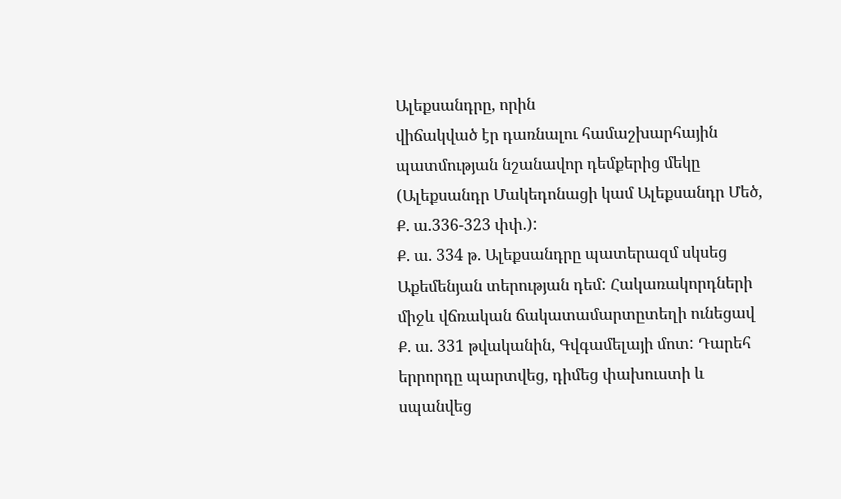Ալեքսանդրը, որին
վիճակված էր դառնալու համաշխարհային
պատմության նշանավոր դեմքերից մեկը
(Ալեքսանդր Մակեդոնացի կամ Ալեքսանդր Մեծ,
Ք. ա.336-323 փփ.):
Ք. ա. 334 թ. Ալեքսանդրը պատերազմ սկսեց
Աքեմենյան տերության դեմ: Հակառակորդների
միջև վճռական ճակատամարտըտեղի ունեցավ
Ք. ա. 331 թվականին, Գվգամելայի մոտ: Դարեհ
երրորդը պարտվեց, դիմեց փախուստի և
սպանվեց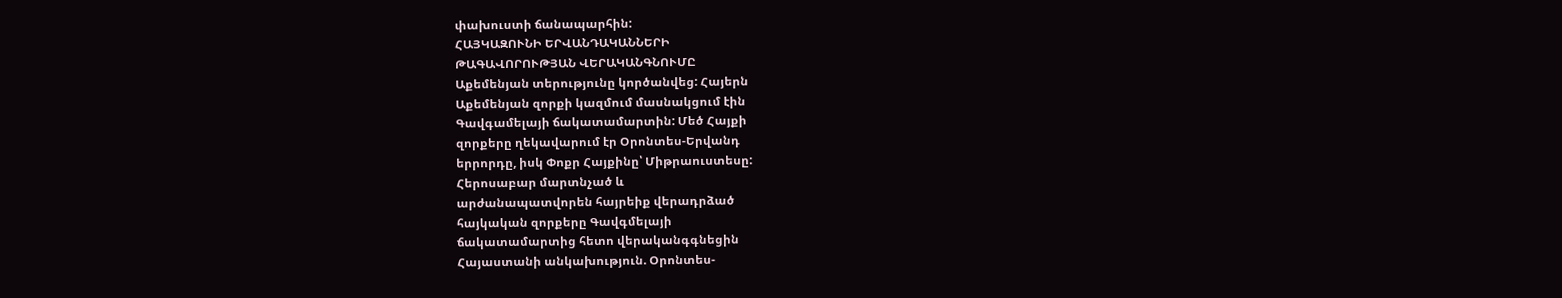փախուստի ճանապարհին:
ՀԱՅԿԱԶՈՒՆԻ ԵՐՎԱՆԴԱԿԱՆՆԵՐԻ
ԹԱԳԱՎՈՐՈՒԹՅԱՆ ՎԵՐԱԿԱՆԳՆՈՒՄԸ
Աքեմենյան տերությունը կործանվեց: Հայերն
Աքեմենյան զորքի կազմում մասնակցում էին
Գավգամելայի ճակատամարտին: Մեծ Հայքի
զորքերը ղեկավարում էր Օրոնտես-Երվանդ
երրորդը, իսկ Փոքր Հայքինը՝ Միթրաուստեսը:
Հերոսաբար մարտնչած և
արժանապատվորեն հայրեիք վերադրձած
հայկական զորքերը Գավգմելայի
ճակատամարտից հետո վերականգգնեցին
Հայաստանի անկախություն. Օրոնտես-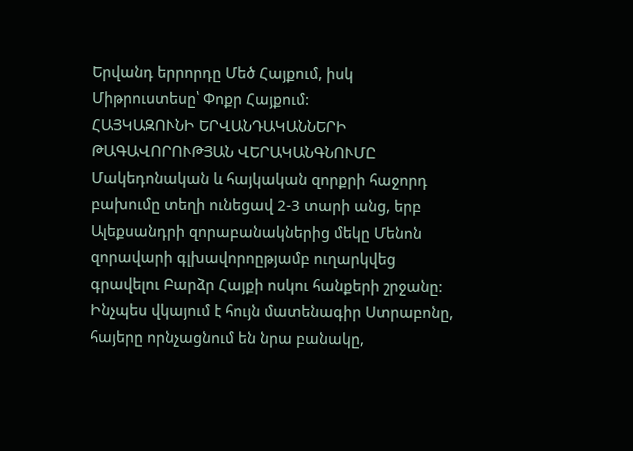Երվանդ երրորդը Մեծ Հայքում, իսկ
Միթրուստեսը՝ Փոքր Հայքում:
ՀԱՅԿԱԶՈՒՆԻ ԵՐՎԱՆԴԱԿԱՆՆԵՐԻ
ԹԱԳԱՎՈՐՈՒԹՅԱՆ ՎԵՐԱԿԱՆԳՆՈՒՄԸ
Մակեդոնական և հայկական զորքրի հաջորդ
բախումը տեղի ունեցավ 2-3 տարի անց, երբ
Ալեքսանդրի զորաբանակներից մեկը Մենոն
զորավարի գլխավորոըթյամբ ուղարկվեց
գրավելու Բարձր Հայքի ոսկու հանքերի շրջանը:
Ինչպես վկայում է հույն մատենագիր Ստրաբոնը,
հայերը որնչացնում են նրա բանակը,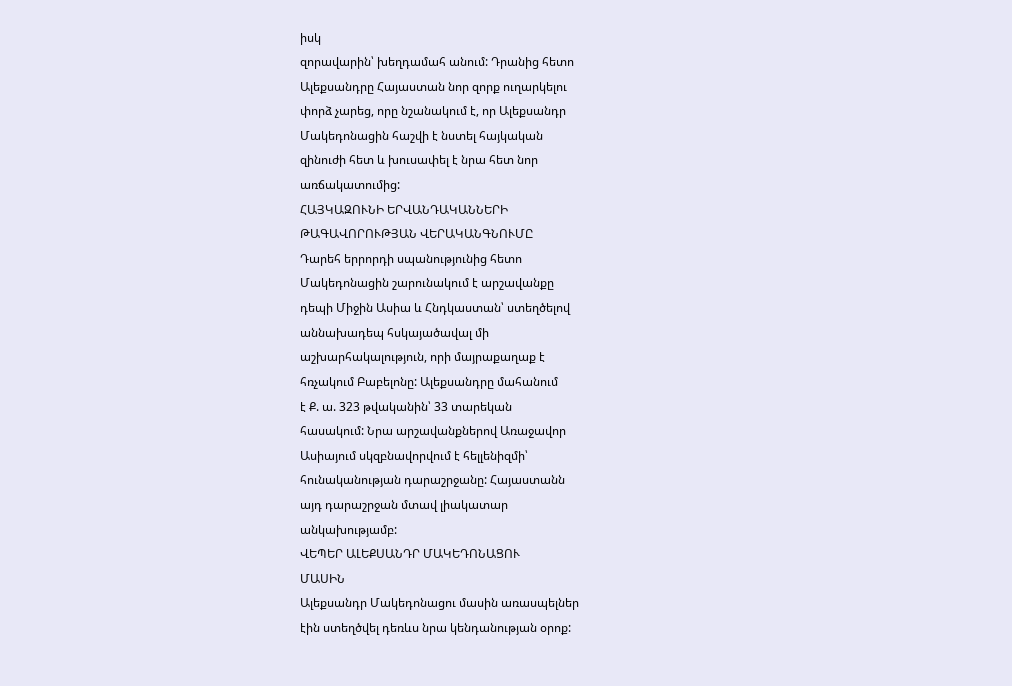իսկ
զորավարին՝ խեղդամահ անում: Դրանից հետո
Ալեքսանդրը Հայաստան նոր զորք ուղարկելու
փորձ չարեց, որը նշանակում է, որ Ալեքսանդր
Մակեդոնացին հաշվի է նստել հայկական
զինուժի հետ և խուսափել է նրա հետ նոր
առճակատումից:
ՀԱՅԿԱԶՈՒՆԻ ԵՐՎԱՆԴԱԿԱՆՆԵՐԻ
ԹԱԳԱՎՈՐՈՒԹՅԱՆ ՎԵՐԱԿԱՆԳՆՈՒՄԸ
Դարեհ երրորդի սպանությունից հետո
Մակեդոնացին շարունակում է արշավանքը
դեպի Միջին Ասիա և Հնդկաստան՝ ստեղծելով
աննախադեպ հսկայածավալ մի
աշխարհակալություն, որի մայրաքաղաք է
հռչակում Բաբելոնը: Ալեքսանդրը մահանում
է Ք. ա. 323 թվականին՝ 33 տարեկան
հասակում: Նրա արշավանքներով Առաջավոր
Ասիայում սկզբնավորվում է հելլենիզմի՝
հունականության դարաշրջանը: Հայաստանն
այդ դարաշրջան մտավ լիակատար
անկախությամբ:
ՎԵՊԵՐ ԱԼԵՔՍԱՆԴՐ ՄԱԿԵԴՈՆԱՑՈՒ
ՄԱՍԻՆ
Ալեքսանդր Մակեդոնացու մասին առասպելներ
էին ստեղծվել դեռևս նրա կենդանության օրոք: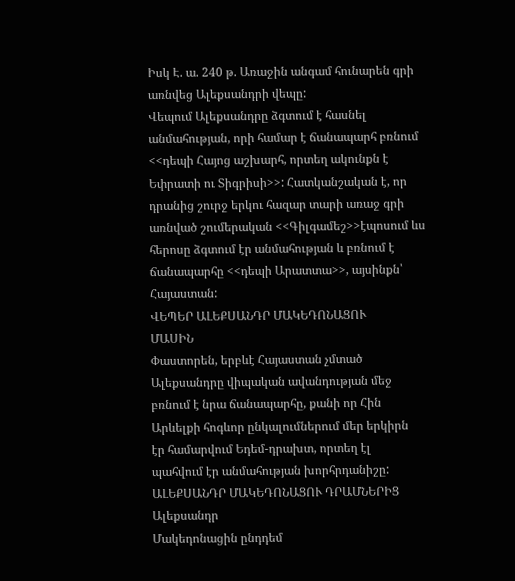Իսկ Է. ա. 240 թ. Առաջին անգամ հունարեն գրի
առնվեց Ալեքսանդրի վեպը:
Վեպում Ալեքսանդրը ձգտում է հասնել
անմահության, որի համար է ճանապարհ բռնում
<<դեպի Հայոց աշխարհ, որտեղ ակունքն է
Եփրատի ու Տիգրիսի>>: Հատկանշական է, որ
դրանից շուրջ երկու հազար տարի առաջ գրի
առնված շումերական <<Գիլգամեշ>>էպոսում ևս
հերոսը ձգտում էր անմահության և բռնում է
ճանապարհը <<դեպի Արատտա>>, այսինքն՝
Հայաստան:
ՎԵՊԵՐ ԱԼԵՔՍԱՆԴՐ ՄԱԿԵԴՈՆԱՑՈՒ
ՄԱՍԻՆ
Փաստորեն, երբևէ Հայաստան չմտած
Ալեքսանդրը վիպական ավանդության մեջ
բռնում է նրա ճանապարհը, քանի որ Հին
Արևելքի հոգևոր ընկալումներում մեր երկիրն
էր համարվում Եդեմ-դրախտ, որտեղ էլ
պահվում էր անմահության խորհրդանիշը:
ԱԼԵՔՍԱՆԴՐ ՄԱԿԵԴՈՆԱՑՈՒ ԴՐԱՄՆԵՐԻՑ
Ալեքսանդր
Մակեդոնացին ընդդեմ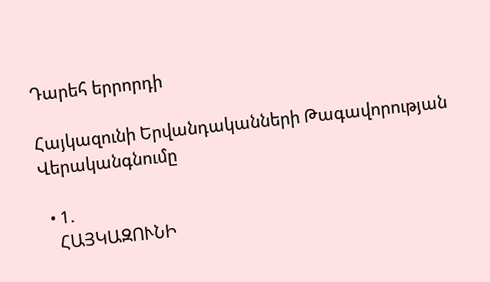Դարեհ երրորդի

Հայկազունի Երվանդականների Թագավորության Վերականգնումը

  • 1.
    ՀԱՅԿԱԶՈՒՆԻ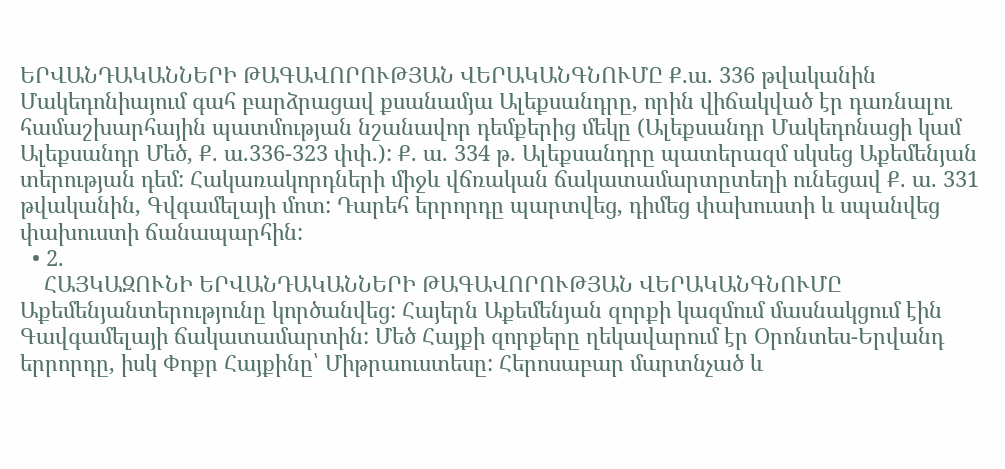ԵՐՎԱՆԴԱԿԱՆՆԵՐԻ ԹԱԳԱՎՈՐՈՒԹՅԱՆ ՎԵՐԱԿԱՆԳՆՈՒՄԸ Ք.ա. 336 թվականին Մակեդոնիայում գահ բարձրացավ քսանամյա Ալեքսանդրը, որին վիճակված էր դառնալու համաշխարհային պատմության նշանավոր դեմքերից մեկը (Ալեքսանդր Մակեդոնացի կամ Ալեքսանդր Մեծ, Ք. ա.336-323 փփ.): Ք. ա. 334 թ. Ալեքսանդրը պատերազմ սկսեց Աքեմենյան տերության դեմ: Հակառակորդների միջև վճռական ճակատամարտըտեղի ունեցավ Ք. ա. 331 թվականին, Գվգամելայի մոտ: Դարեհ երրորդը պարտվեց, դիմեց փախուստի և սպանվեց փախուստի ճանապարհին:
  • 2.
    ՀԱՅԿԱԶՈՒՆԻ ԵՐՎԱՆԴԱԿԱՆՆԵՐԻ ԹԱԳԱՎՈՐՈՒԹՅԱՆ ՎԵՐԱԿԱՆԳՆՈՒՄԸ Աքեմենյանտերությունը կործանվեց: Հայերն Աքեմենյան զորքի կազմում մասնակցում էին Գավգամելայի ճակատամարտին: Մեծ Հայքի զորքերը ղեկավարում էր Օրոնտես-Երվանդ երրորդը, իսկ Փոքր Հայքինը՝ Միթրաուստեսը: Հերոսաբար մարտնչած և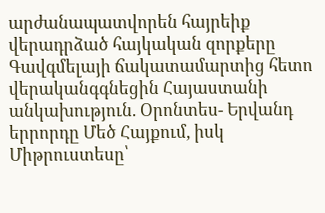արժանապատվորեն հայրեիք վերադրձած հայկական զորքերը Գավգմելայի ճակատամարտից հետո վերականգգնեցին Հայաստանի անկախություն. Օրոնտես- Երվանդ երրորդը Մեծ Հայքում, իսկ Միթրուստեսը՝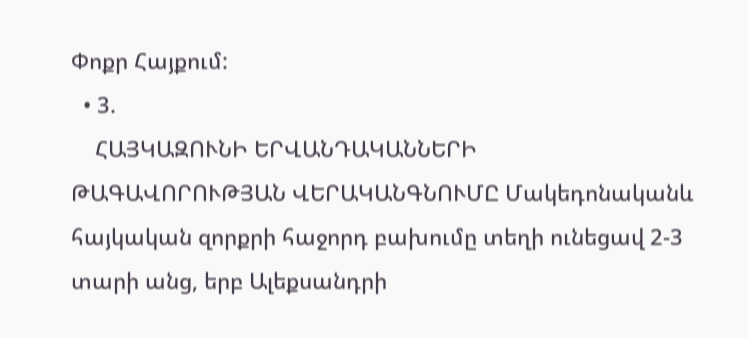Փոքր Հայքում:
  • 3.
    ՀԱՅԿԱԶՈՒՆԻ ԵՐՎԱՆԴԱԿԱՆՆԵՐԻ ԹԱԳԱՎՈՐՈՒԹՅԱՆ ՎԵՐԱԿԱՆԳՆՈՒՄԸ Մակեդոնականև հայկական զորքրի հաջորդ բախումը տեղի ունեցավ 2-3 տարի անց, երբ Ալեքսանդրի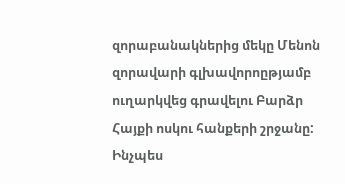զորաբանակներից մեկը Մենոն զորավարի գլխավորոըթյամբ ուղարկվեց գրավելու Բարձր Հայքի ոսկու հանքերի շրջանը: Ինչպես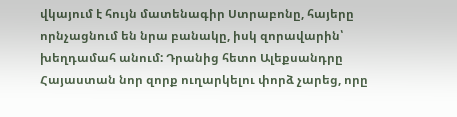վկայում է հույն մատենագիր Ստրաբոնը, հայերը որնչացնում են նրա բանակը, իսկ զորավարին՝ խեղդամահ անում: Դրանից հետո Ալեքսանդրը Հայաստան նոր զորք ուղարկելու փորձ չարեց, որը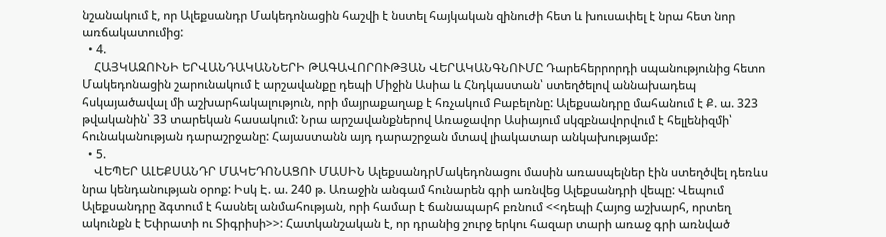նշանակում է, որ Ալեքսանդր Մակեդոնացին հաշվի է նստել հայկական զինուժի հետ և խուսափել է նրա հետ նոր առճակատումից:
  • 4.
    ՀԱՅԿԱԶՈՒՆԻ ԵՐՎԱՆԴԱԿԱՆՆԵՐԻ ԹԱԳԱՎՈՐՈՒԹՅԱՆ ՎԵՐԱԿԱՆԳՆՈՒՄԸ Դարեհերրորդի սպանությունից հետո Մակեդոնացին շարունակում է արշավանքը դեպի Միջին Ասիա և Հնդկաստան՝ ստեղծելով աննախադեպ հսկայածավալ մի աշխարհակալություն, որի մայրաքաղաք է հռչակում Բաբելոնը: Ալեքսանդրը մահանում է Ք. ա. 323 թվականին՝ 33 տարեկան հասակում: Նրա արշավանքներով Առաջավոր Ասիայում սկզբնավորվում է հելլենիզմի՝ հունականության դարաշրջանը: Հայաստանն այդ դարաշրջան մտավ լիակատար անկախությամբ:
  • 5.
    ՎԵՊԵՐ ԱԼԵՔՍԱՆԴՐ ՄԱԿԵԴՈՆԱՑՈՒ ՄԱՍԻՆ ԱլեքսանդրՄակեդոնացու մասին առասպելներ էին ստեղծվել դեռևս նրա կենդանության օրոք: Իսկ Է. ա. 240 թ. Առաջին անգամ հունարեն գրի առնվեց Ալեքսանդրի վեպը: Վեպում Ալեքսանդրը ձգտում է հասնել անմահության, որի համար է ճանապարհ բռնում <<դեպի Հայոց աշխարհ, որտեղ ակունքն է Եփրատի ու Տիգրիսի>>: Հատկանշական է, որ դրանից շուրջ երկու հազար տարի առաջ գրի առնված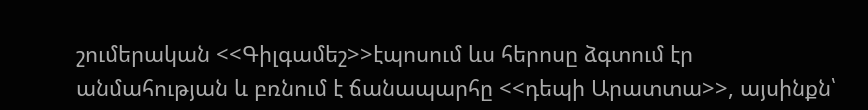շումերական <<Գիլգամեշ>>էպոսում ևս հերոսը ձգտում էր անմահության և բռնում է ճանապարհը <<դեպի Արատտա>>, այսինքն՝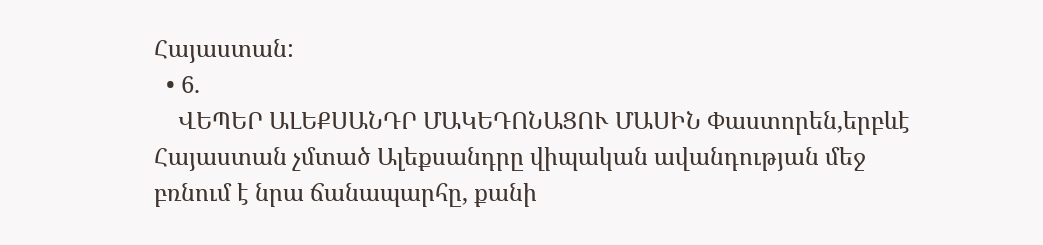Հայաստան:
  • 6.
    ՎԵՊԵՐ ԱԼԵՔՍԱՆԴՐ ՄԱԿԵԴՈՆԱՑՈՒ ՄԱՍԻՆ Փաստորեն,երբևէ Հայաստան չմտած Ալեքսանդրը վիպական ավանդության մեջ բռնում է նրա ճանապարհը, քանի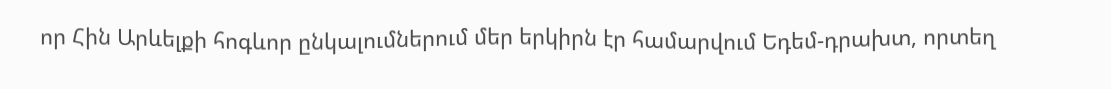որ Հին Արևելքի հոգևոր ընկալումներում մեր երկիրն էր համարվում Եդեմ-դրախտ, որտեղ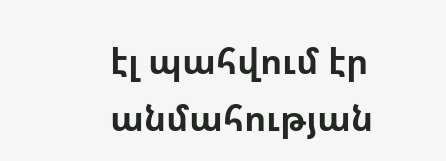էլ պահվում էր անմահության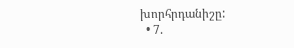խորհրդանիշը:
  • 7.